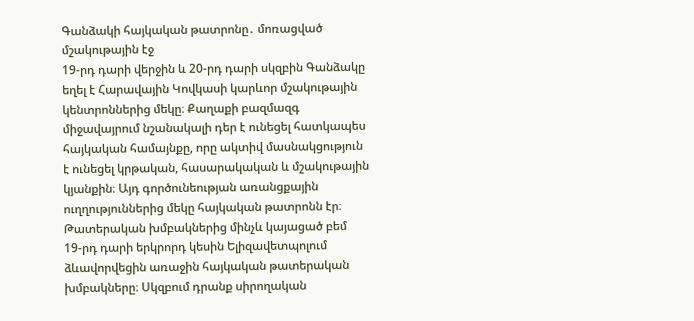Գանձակի հայկական թատրոնը․ մոռացված մշակութային էջ
19-րդ դարի վերջին և 20-րդ դարի սկզբին Գանձակը եղել է Հարավային Կովկասի կարևոր մշակութային կենտրոններից մեկը։ Քաղաքի բազմազգ միջավայրում նշանակալի դեր է ունեցել հատկապես հայկական համայնքը, որը ակտիվ մասնակցություն է ունեցել կրթական, հասարակական և մշակութային կյանքին։ Այդ գործունեության առանցքային ուղղություններից մեկը հայկական թատրոնն էր։
Թատերական խմբակներից մինչև կայացած բեմ
19-րդ դարի երկրորդ կեսին Ելիզավետպոլում ձևավորվեցին առաջին հայկական թատերական խմբակները։ Սկզբում դրանք սիրողական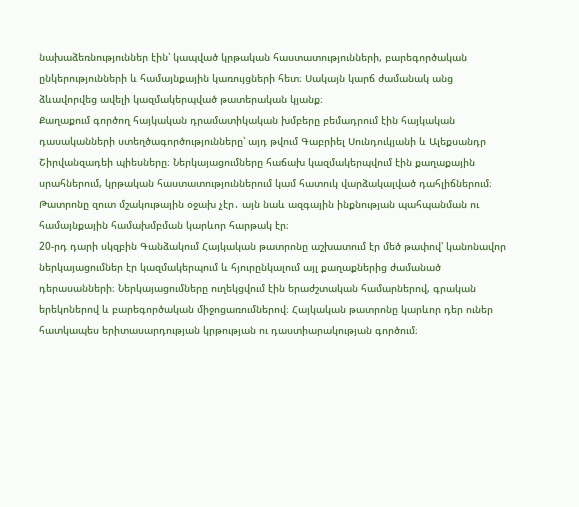նախաձեռնություններ էին՝ կապված կրթական հաստատությունների, բարեգործական ընկերությունների և համայնքային կառույցների հետ։ Սակայն կարճ ժամանակ անց ձևավորվեց ավելի կազմակերպված թատերական կյանք։
Քաղաքում գործող հայկական դրամատիկական խմբերը բեմադրում էին հայկական դասականների ստեղծագործությունները՝ այդ թվում Գաբրիել Սունդուկյանի և Ալեքսանդր Շիրվանզադեի պիեսները։ Ներկայացումները հաճախ կազմակերպվում էին քաղաքային սրահներում, կրթական հաստատություններում կամ հատուկ վարձակալված դահլիճներում։
Թատրոնը զուտ մշակութային օջախ չէր․ այն նաև ազգային ինքնության պահպանման ու համայնքային համախմբման կարևոր հարթակ էր։
20-րդ դարի սկզբին Գանձակում Հայկական թատրոնը աշխատում էր մեծ թափով՝ կանոնավոր ներկայացումներ էր կազմակերպում և հյուրընկալում այլ քաղաքներից ժամանած դերասանների։ Ներկայացումները ուղեկցվում էին երաժշտական համարներով, գրական երեկոներով և բարեգործական միջոցառումներով։ Հայկական թատրոնը կարևոր դեր ուներ հատկապես երիտասարդության կրթության ու դաստիարակության գործում։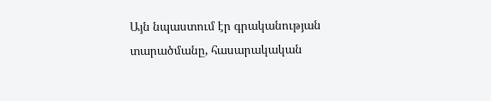Այն նպաստում էր գրականության տարածմանը, հասարակական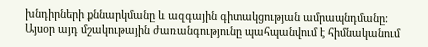խնդիրների քննարկմանը և ազգային գիտակցության ամրապնդմանը։
Այսօր այդ մշակութային ժառանգությունը պահպանվում է հիմնականում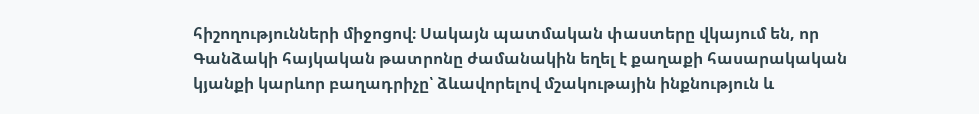հիշողությունների միջոցով։ Սակայն պատմական փաստերը վկայում են, որ Գանձակի հայկական թատրոնը ժամանակին եղել է քաղաքի հասարակական կյանքի կարևոր բաղադրիչը՝ ձևավորելով մշակութային ինքնություն և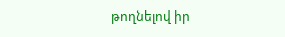թողնելով իր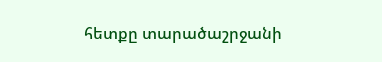հետքը տարածաշրջանի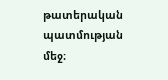թատերական պատմության մեջ։